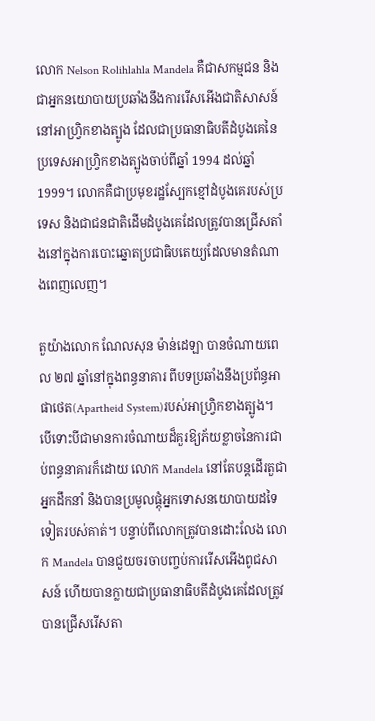លោក Nelson Rolihlahla Mandela គឺជាសកម្មជន និងជាអ្នកនយោបាយប្រឆាំងនឹងការរើសអើងជាតិសាសន៍នៅអាហ្វ្រិកខាងត្បូង ដែលជាប្រធានាធិបតីដំបូងគេនៃប្រទេសអាហ្វ្រិកខាងត្បូងចាប់ពីឆ្នាំ 1994 ដល់ឆ្នាំ 1999។ លោកគឺជាប្រមុខរដ្ឋស្បែកខ្មៅដំបូងគេរបស់ប្រទេស និងជាជនជាតិដើមដំបូងគេដែលត្រូវបានជ្រើសតាំងនៅក្នុងការបោះឆ្នោតប្រជាធិបតេយ្យដែលមានតំណាងពេញលេញ។

តួយ៉ាងលោក ណែលសុន ម៉ាន់ដេឡា បានចំណាយពេល ២៧ ឆ្នាំនៅក្នុងពន្ធនាគារ ពីបទប្រឆាំងនឹងប្រព័ន្ធអាផាថេត(Apartheid System)របស់អាហ្វ្រិកខាងត្បូង។  បើទោះបីជាមានការចំណាយដ៏គួរឱ្យភ័យខ្លាចនៃការជាប់ពន្ធនាគារក៏ដោយ លោក Mandela នៅតែបន្តដើរតួជាអ្នកដឹកនាំ និងបានប្រមូលផ្តុំអ្នកទោសនយោបាយដទៃទៀតរបស់គាត់។ បន្ទាប់ពីលោកត្រូវបានដោះលែង លោក Mandela បានជួយចរចាបញ្ចប់ការរើសអើងពូជសាសន៍ ហើយបានក្លាយជាប្រធានាធិបតីដំបូងគេដែលត្រូវបានជ្រើសរើសតា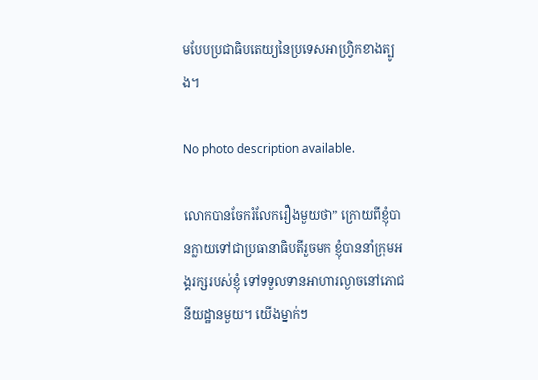មបែបប្រជាធិបតេយ្យនៃប្រទេសអាហ្វ្រិកខាងត្បូង។

No photo description available.

លោកបានចែករំលែករឿងមួយថា” ក្រោយពីខ្ញុំបានក្លាយទៅជាប្រធានាធិបតីរួចមក ខ្ញុំបាននាំក្រុមអង្គរក្សរបស់ខ្ញុំ ទៅទទួលទានអាហារល្ងាចនៅភោជនីយដ្ឋានមួយ។ យើងម្នាក់ៗ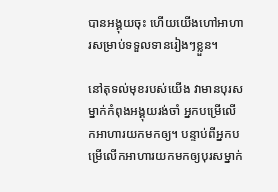បានអង្គុយចុះ ហើយយើងហៅអាហារសម្រាប់ទទួលទានរៀងៗខ្លួន។

នៅតុទល់មុខរបស់យើង វាមានបុរសម្នាក់កំពុងអង្គុយរង់ចាំ អ្នកបម្រើលើកអាហារយកមកឲ្យ។ បន្ទាប់ពីអ្នកបម្រើលើកអាហារយកមកឲ្យបុរសម្នាក់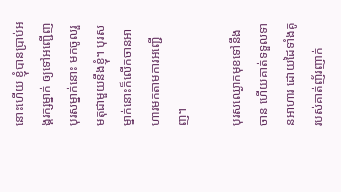នោះហើយ ខ្ញុំបានប្រាប់អង្គរក្សម្នាក់ ឲ្យទៅអញ្ជើញបុរសម្នាក់នោះ មកចូលរួមតុជាមួយនឹងខ្ញុំ។ បុរសម្នាក់នោះក៏លើកចានអាហារមកតាមការអញ្ជើញ។

បុរសឈ្ងោកមុខទៅនឹងចាន ហើយគាត់ទទួលទានអាហារ ដោយដៃទាំងគូរបស់គាត់ញ័រញាក់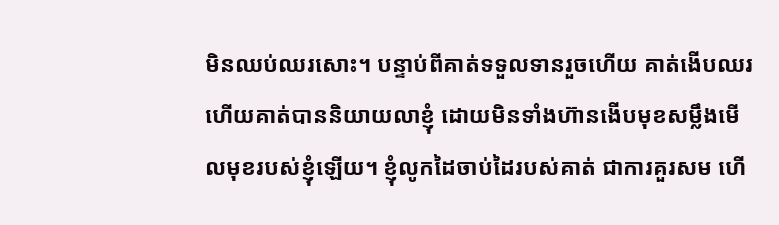មិនឈប់ឈរសោះ។ បន្ទាប់ពីគាត់ទទួលទានរួចហើយ គាត់ងើបឈរ ហើយគាត់បាននិយាយលាខ្ញុំ ដោយមិនទាំងហ៊ានងើបមុខសម្លឹងមើលមុខរបស់ខ្ញុំឡើយ។ ខ្ញុំលូកដៃចាប់ដៃរបស់គាត់ ជាការគួរសម ហើ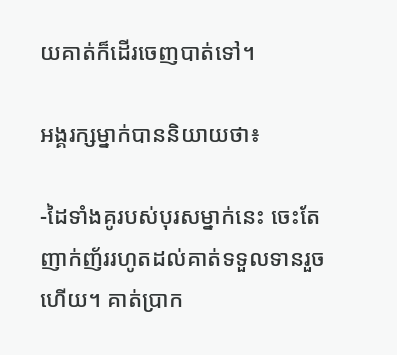យគាត់ក៏ដើរចេញបាត់ទៅ។

អង្គរក្សម្នាក់បាននិយាយថា៖

-ដៃទាំងគូរបស់បុរសម្នាក់នេះ ចេះតែញាក់ញ័ររហូតដល់គាត់ទទួលទានរួចហើយ។ គាត់ប្រាក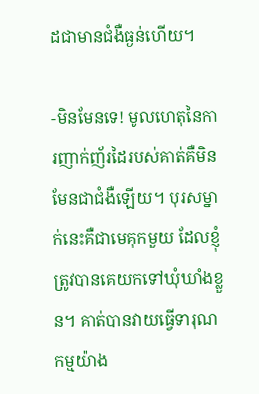ដជាមានជំងឺធ្ងន់ហើយ។

-មិនមែនទេ! មូលហេតុនៃការញាក់ញ័រដៃរបស់គាត់គឺមិនមែនជាជំងឺឡើយ។ បុរសម្នាក់នេះគឺជាមេគុកមួយ ដែលខ្ញុំត្រូវបានគេយកទៅឃុំឃាំងខ្លួន។ គាត់បានវាយធ្វើទារុណកម្មយ៉ាង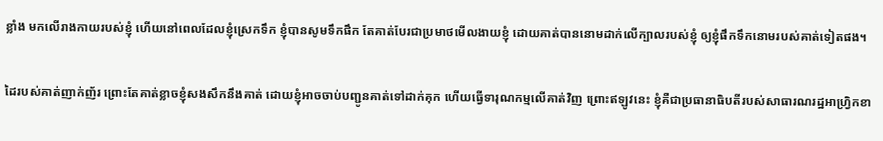ខ្លាំង មកលើរាងកាយរបស់ខ្ញុំ ហើយនៅពេលដែលខ្ញុំស្រេកទឹក ខ្ញុំបានសូមទឹកផឹក តែគាត់បែរជាប្រមាថមើលងាយខ្ញុំ ដោយគាត់បាននោមដាក់លើក្បាលរបស់ខ្ញុំ ឲ្យខ្ញុំផឹកទឹកនោមរបស់គាត់ទៀតផង។

ដៃរបស់គាត់ញាក់ញ័រ ព្រោះតែគាត់ខ្លាចខ្ញុំសងសឹកនឹងគាត់ ដោយខ្ញុំអាចចាប់បញ្ជូនគាត់ទៅដាក់គុក ហើយធ្វើទារុណកម្មលើគាត់វិញ ព្រោះឥឡូវនេះ ខ្ញុំគឺជាប្រធានាធិបតីរបស់សាធារណរដ្ឋអាហ្វ្រិកខា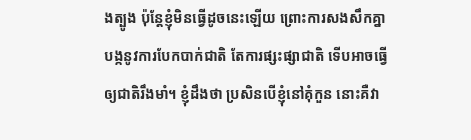ងត្បូង ប៉ុន្តែខ្ញុំមិនធ្វើដូចនេះឡើយ ព្រោះការសងសឹកគ្នាបង្កនូវការបែកបាក់ជាតិ តែការផ្សះផ្សាជាតិ ទើបអាចធ្វើឲ្យជាតិរឹងមាំ។ ខ្ញុំដឹងថា ប្រសិនបើខ្ញុំនៅគុំកួន នោះគឺវា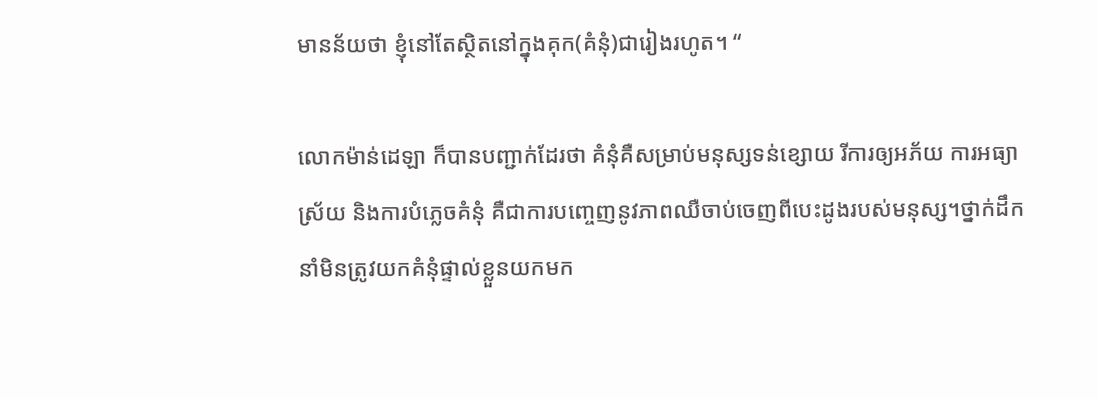មានន័យថា ខ្ញុំនៅតែស្ថិតនៅក្នុងគុក(គំនុំ)ជារៀងរហូត។ “

លោកម៉ាន់ដេឡា ក៏បានបញ្ជាក់ដែរថា គំនុំគឺសម្រាប់មនុស្សទន់ខ្សោយ រីការឲ្យអភ័យ ការអធ្យាស្រ័យ និងការបំភ្លេចគំនុំ គឺជាការបញ្ចេញនូវភាពឈឺចាប់ចេញពីបេះដូងរបស់មនុស្ស។ថ្នាក់ដឹកនាំមិនត្រូវយកគំនុំផ្ទាល់ខ្លួនយកមក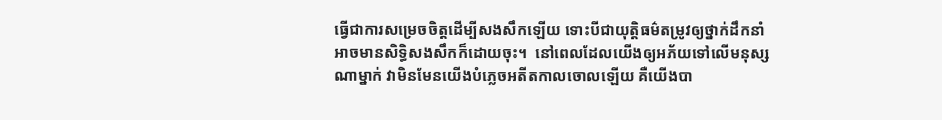ធ្វើជាការសម្រេចចិត្តដើម្បីសងសឹកឡើយ ទោះបីជាយុត្តិធម៌តម្រូវឲ្យថ្នាក់ដឹកនាំ អាចមានសិទ្ធិសងសឹកក៏ដោយចុះ។  នៅពេលដែលយើងឲ្យអភ័យទៅលើមនុស្សណាម្នាក់ វាមិនមែនយើងបំភ្លេចអតីតកាលចោលឡើយ គឺយើងបា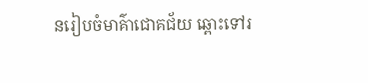នរៀបចំមាគ៌ាជោគជ័យ ឆ្ពោះទៅរ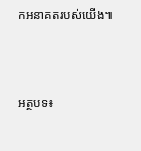កអនាគតរបស់យើង៕



អត្ថបទ៖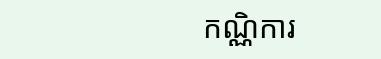កណ្ណិការ